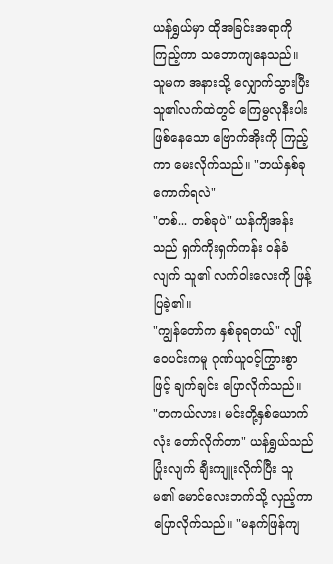ယန်ရွှယ်မှာ ထိုအခြင်းအရာကို ကြည့်ကာ သဘောကျနေသည်။ သူမက အနားသို့ လျှောက်သွားပြီး သူ၏လက်ထဲတွင် ကြေမွလုနီးပါး ဖြစ်နေသော ဗြောက်အိုးကို ကြည့်ကာ မေးလိုက်သည်။ "ဘယ်နှစ်ခု ကောက်ရလဲ"
"တစ်... တစ်ခုပဲ" ယန်ကျိအန်းသည် ရှက်ကိုးရှက်ကန်း ဝန်ခံလျက် သူ၏ လက်ဝါးလေးကို ဖြန့်ပြခဲ့၏။
"ကျွန်တော်က နှစ်ခုရတယ်" လျိုဝေပင်းကမူ ဂုဏ်ယူဝင့်ကြွားစွာဖြင့် ချက်ချင်း ပြောလိုက်သည်။
"တကယ်လား၊ မင်းတို့နှစ်ယောက်လုံး တော်လိုက်တာ" ယန်ရွှယ်သည် ပြုံးလျက် ချီးကျူးလိုက်ပြီး သူမ၏ မောင်လေးဘက်သို့ လှည့်ကာ ပြောလိုက်သည်။ "မနက်ဖြန်ကျ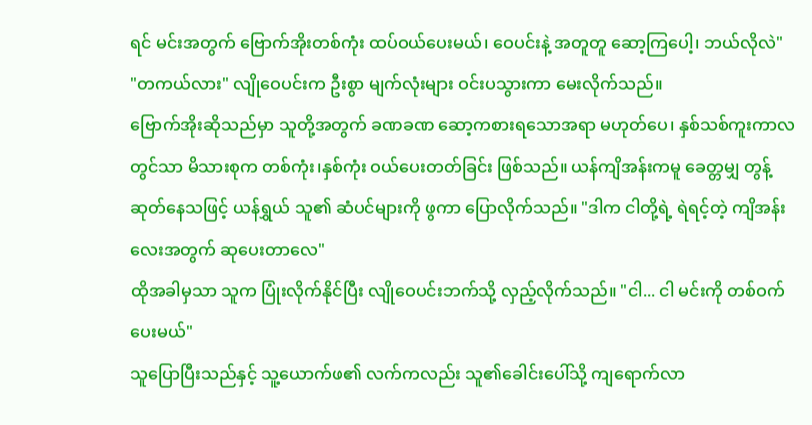ရင် မင်းအတွက် ဗြောက်အိုးတစ်ကုံး ထပ်ဝယ်ပေးမယ်၊ ဝေပင်းနဲ့ အတူတူ ဆော့ကြပေါ့၊ ဘယ်လိုလဲ"
"တကယ်လား" လျိုဝေပင်းက ဦးစွာ မျက်လုံးများ ဝင်းပသွားကာ မေးလိုက်သည်။
ဗြောက်အိုးဆိုသည်မှာ သူတို့အတွက် ခဏခဏ ဆော့ကစားရသောအရာ မဟုတ်ပေ၊ နှစ်သစ်ကူးကာလတွင်သာ မိသားစုက တစ်ကုံး၊နှစ်ကုံး ဝယ်ပေးတတ်ခြင်း ဖြစ်သည်။ ယန်ကျိအန်းကမူ ခေတ္တမျှ တွန့်ဆုတ်နေသဖြင့် ယန်ရွှယ် သူ၏ ဆံပင်များကို ဖွကာ ပြောလိုက်သည်။ "ဒါက ငါတို့ရဲ့ ရဲရင့်တဲ့ ကျိအန်းလေးအတွက် ဆုပေးတာလေ"
ထိုအခါမှသာ သူက ပြုံးလိုက်နိုင်ပြီး လျိုဝေပင်းဘက်သို့ လှည့်လိုက်သည်။ "ငါ... ငါ မင်းကို တစ်ဝက် ပေးမယ်"
သူပြောပြီးသည်နှင့် သူ့ယောက်ဖ၏ လက်ကလည်း သူ၏ခေါင်းပေါ်သို့ ကျရောက်လာ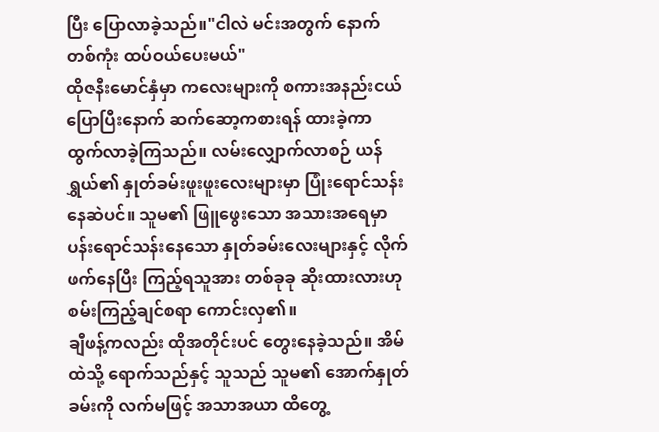ပြီး ပြောလာခဲ့သည်။"ငါလဲ မင်းအတွက် နောက်တစ်ကုံး ထပ်ဝယ်ပေးမယ်"
ထိုဇနီးမောင်နှံမှာ ကလေးများကို စကားအနည်းငယ်ပြောပြီးနောက် ဆက်ဆော့ကစားရန် ထားခဲ့ကာ ထွက်လာခဲ့ကြသည်။ လမ်းလျှောက်လာစဉ် ယန်ရွှယ်၏ နှုတ်ခမ်းဖူးဖူးလေးများမှာ ပြုံးရောင်သန်းနေဆဲပင်။ သူမ၏ ဖြူဖွေးသော အသားအရေမှာ ပန်းရောင်သန်းနေသော နှုတ်ခမ်းလေးများနှင့် လိုက်ဖက်နေပြီး ကြည့်ရသူအား တစ်ခုခု ဆိုးထားလားဟု စမ်းကြည့်ချင်စရာ ကောင်းလှ၏။
ချီဖန့်ကလည်း ထိုအတိုင်းပင် တွေးနေခဲ့သည်။ အိမ်ထဲသို့ ရောက်သည်နှင့် သူသည် သူမ၏ အောက်နှုတ်ခမ်းကို လက်မဖြင့် အသာအယာ ထိတွေ့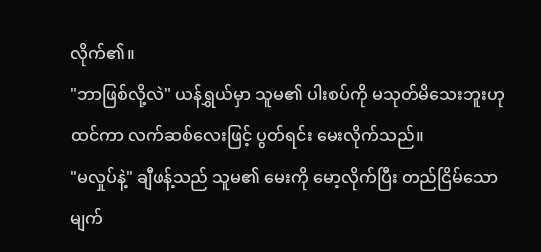လိုက်၏။
"ဘာဖြစ်လို့လဲ" ယန်ရွှယ်မှာ သူမ၏ ပါးစပ်ကို မသုတ်မိသေးဘူးဟု ထင်ကာ လက်ဆစ်လေးဖြင့် ပွတ်ရင်း မေးလိုက်သည်။
"မလှုပ်နဲ့" ချီဖန့်သည် သူမ၏ မေးကို မော့လိုက်ပြီး တည်ငြိမ်သော မျက်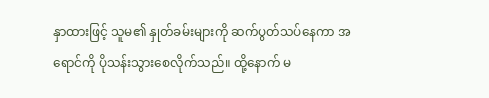နှာထားဖြင့် သူမ၏ နှုတ်ခမ်းများကို ဆက်ပွတ်သပ်နေကာ အရောင်ကို ပိုသန်းသွားစေလိုက်သည်။ ထို့နောက် မ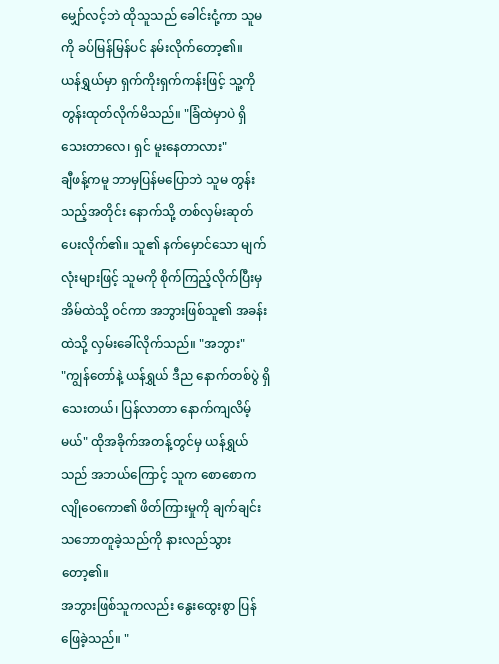မျှော်လင့်ဘဲ ထိုသူသည် ခေါင်းငုံ့ကာ သူမကို ခပ်မြန်မြန်ပင် နမ်းလိုက်တော့၏။
ယန်ရွှယ်မှာ ရှက်ကိုးရှက်ကန်းဖြင့် သူ့ကို တွန်းထုတ်လိုက်မိသည်။ "ခြံထဲမှာပဲ ရှိသေးတာလေ၊ ရှင် မူးနေတာလား"
ချီဖန့်ကမူ ဘာမှပြန်မပြောဘဲ သူမ တွန်းသည့်အတိုင်း နောက်သို့ တစ်လှမ်းဆုတ်ပေးလိုက်၏။ သူ၏ နက်မှောင်သော မျက်လုံးများဖြင့် သူမကို စိုက်ကြည့်လိုက်ပြီးမှ အိမ်ထဲသို့ ဝင်ကာ အဘွားဖြစ်သူ၏ အခန်းထဲသို့ လှမ်းခေါ်လိုက်သည်။ "အဘွား"
"ကျွန်တော်နဲ့ ယန်ရွှယ် ဒီည နောက်တစ်ပွဲ ရှိသေးတယ်၊ ပြန်လာတာ နောက်ကျလိမ့်မယ်" ထိုအခိုက်အတန့်တွင်မှ ယန်ရွှယ်သည် အဘယ်ကြောင့် သူက စောစောက လျိုဝေကော၏ ဖိတ်ကြားမှုကို ချက်ချင်း သဘောတူခဲ့သည်ကို နားလည်သွားတော့၏။
အဘွားဖြစ်သူကလည်း နွေးထွေးစွာ ပြန်ဖြေခဲ့သည်။ "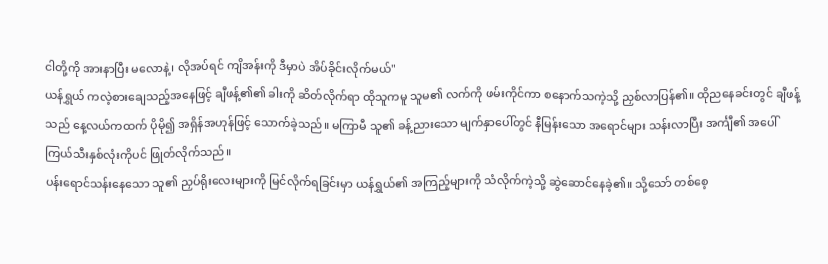ငါတို့ကို အားနာပြီး မလောနဲ့၊ လိုအပ်ရင် ကျိအန်းကို ဒီမှာပဲ အိပ်ခိုင်းလိုက်မယ်"
ယန်ရွှယ် ကလဲ့စားချေသည့်အနေဖြင့် ချီဖန့်၏၏ ခါးကို ဆိတ်လိုက်ရာ ထိုသူကမူ သူမ၏ လက်ကို ဖမ်းကိုင်ကာ စနောက်သကဲ့သို့ ညှစ်လာပြန်၏။ ထိုညနေခင်းတွင် ချီဖန့်သည် နေ့လယ်ကထက် ပိုမို၍ အရှိန်အဟုန်ဖြင့် သောက်ခဲ့သည်။ မကြာမီ သူ၏ ခန့်ညားသော မျက်နှာပေါ်တွင် နီမြန်းသော အရောင်များ သန်းလာပြီး အင်္ကျီ၏ အပေါ်ကြယ်သီးနှစ်လုံးကိုပင် ဖြုတ်လိုက်သည်။
ပန်းရောင်သန်းနေသော သူ၏ ညှပ်ရိုးလေးများကို မြင်လိုက်ရခြင်းမှာ ယန်ရွှယ်၏ အကြည့်များကို သံလိုက်ကဲ့သို့ ဆွဲဆောင်နေခဲ့၏။ သို့သော် တစ်စေ့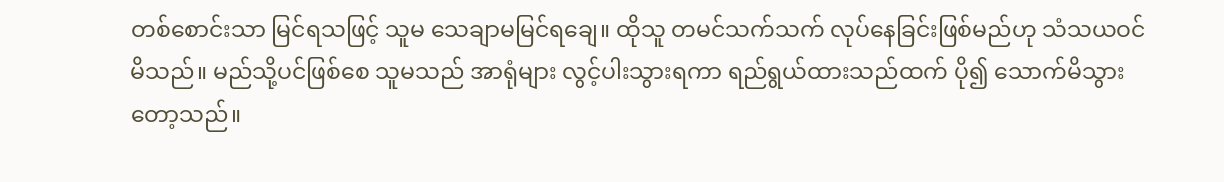တစ်စောင်းသာ မြင်ရသဖြင့် သူမ သေချာမမြင်ရချေ။ ထိုသူ တမင်သက်သက် လုပ်နေခြင်းဖြစ်မည်ဟု သံသယဝင်မိသည်။ မည်သို့ပင်ဖြစ်စေ သူမသည် အာရုံများ လွင့်ပါးသွားရကာ ရည်ရွယ်ထားသည်ထက် ပို၍ သောက်မိသွားတော့သည်။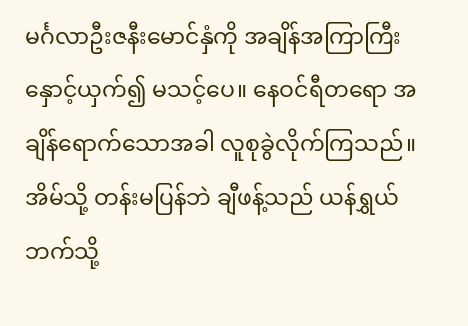မင်္ဂလာဦးဇနီးမောင်နှံကို အချိန်အကြာကြီး နှောင့်ယှက်၍ မသင့်ပေ။ နေဝင်ရီတရော အချိန်ရောက်သောအခါ လူစုခွဲလိုက်ကြသည်။ အိမ်သို့ တန်းမပြန်ဘဲ ချီဖန့်သည် ယန်ရွှယ်ဘက်သို့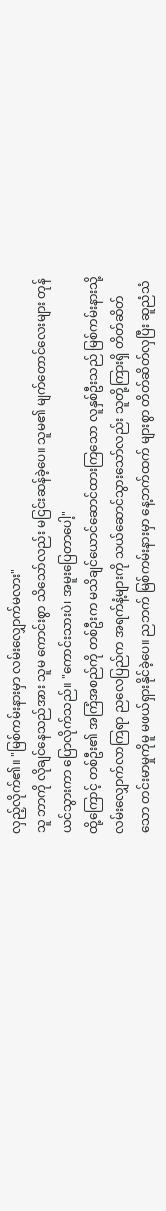လှည့်လိုက်၏။ "မြစ်ကမ်းနားမှာ လမ်းလျှောက်မလား"
သူ ဘာကို လိုချင်နေသည်အား သူမ ကောင်းစွာ သိသော်လည်း မငြင်းဆန်ခဲ့ပေ။ သူမ၏ မျက်တောင်လေးများ တုန်ယင်သွားကာ ပြောလိုက်သည်။ "ကောင်းသားပဲ၊ အမူးပြေတာပေါ့"
ထို့ကြောင့် တစ်ဦး၏ အကြံအစည်ကို တစ်ဦးက မသိချင်ယောင်ဆောင်ထားကြသော လူနှစ်ဦးသည် မြစ်ကမ်းနားသို့ လမ်းလျှောက်လာကြရာ ညလေပြည်က အရက်နံ့များကို သယ်ဆောင်သွားသော်လည်း သူတို့ကြားရှိ တိတ်ဆိတ်သော တင်းမာမှုကိုမူ မဖယ်ရှားနိုင်ခဲ့ပေ။ ညဘက် မြစ်ကမ်းနားမှာ နေ့ဘက်ထက် များစွာ တိတ်ဆိတ်လှပြီး ဆူညံသံ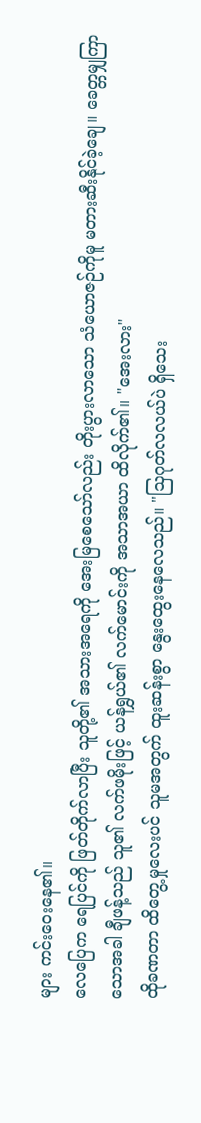များ ကင်းဝေးနေ၏။
လေပြေက ရေပြင်ကို ဖြတ်တိုက်လာပြီး သူတို့၏ အသားအရေကို အေးမြစေသော်လည်း တိုးပွားလာသော သံယောဇဉ်ကိုမူ မတားဆီးနိုင်ခဲ့ချေ။ ခေတ္တမျှကြာသောအခါ ချီဖန့်သည် သူ၏ လက်ဖမိုးဖြင့် ယန်ရွှယ်၏ လက်မောင်းကို အသာအယာ ထိလိုက်၏။ "အေးလား"
ထိုခဏတာ ထိတွေ့မှုလေးပင် သူမအတွက် ထူးဆန်းစွာ နွေးထွေးနေလေသည်။ "သြဂုတ်လလယ်ပဲ ရှိသေး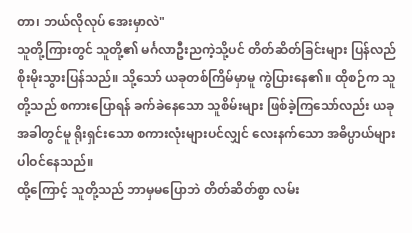တာ၊ ဘယ်လိုလုပ် အေးမှာလဲ"
သူတို့ကြားတွင် သူတို့၏ မင်္ဂလာဦးညကဲ့သို့ပင် တိတ်ဆိတ်ခြင်းများ ပြန်လည် စိုးမိုးသွားပြန်သည်။ သို့သော် ယခုတစ်ကြိမ်မှာမူ ကွဲပြားနေ၏။ ထိုစဉ်က သူတို့သည် စကားပြောရန် ခက်ခဲနေသော သူစိမ်းများ ဖြစ်ခဲ့ကြသော်လည်း ယခုအခါတွင်မူ ရိုးရှင်းသော စကားလုံးများပင်လျှင် လေးနက်သော အဓိပ္ပာယ်များ ပါဝင်နေသည်။
ထို့ကြောင့် သူတို့သည် ဘာမှမပြောဘဲ တိတ်ဆိတ်စွာ လမ်း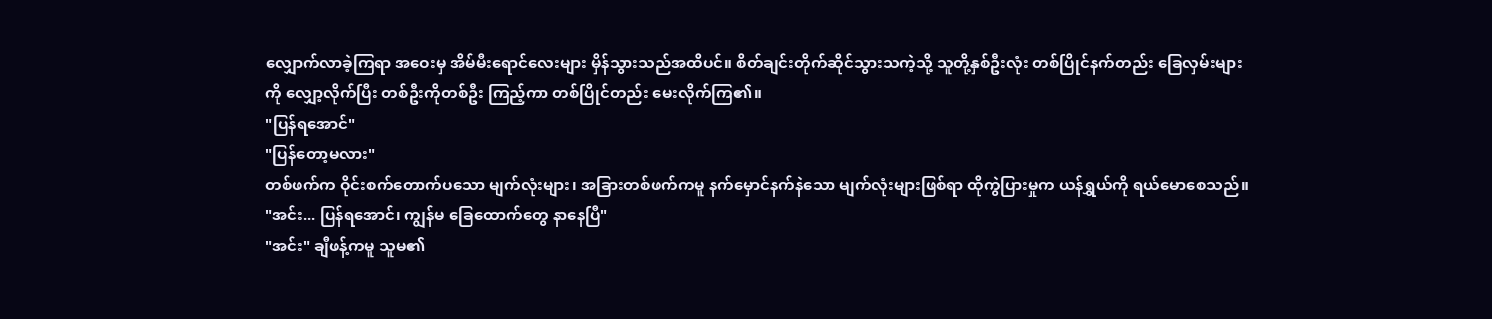လျှောက်လာခဲ့ကြရာ အဝေးမှ အိမ်မီးရောင်လေးများ မှိန်သွားသည်အထိပင်။ စိတ်ချင်းတိုက်ဆိုင်သွားသကဲ့သို့ သူတို့နှစ်ဦးလုံး တစ်ပြိုင်နက်တည်း ခြေလှမ်းများကို လျှော့လိုက်ပြီး တစ်ဦးကိုတစ်ဦး ကြည့်ကာ တစ်ပြိုင်တည်း မေးလိုက်ကြ၏။
"ပြန်ရအောင်"
"ပြန်တော့မလား"
တစ်ဖက်က ဝိုင်းစက်တောက်ပသော မျက်လုံးများ၊ အခြားတစ်ဖက်ကမူ နက်မှောင်နက်နဲသော မျက်လုံးများဖြစ်ရာ ထိုကွဲပြားမှုက ယန်ရွှယ်ကို ရယ်မောစေသည်။ "အင်း... ပြန်ရအောင်၊ ကျွန်မ ခြေထောက်တွေ နာနေပြီ"
"အင်း" ချီဖန့်ကမူ သူမ၏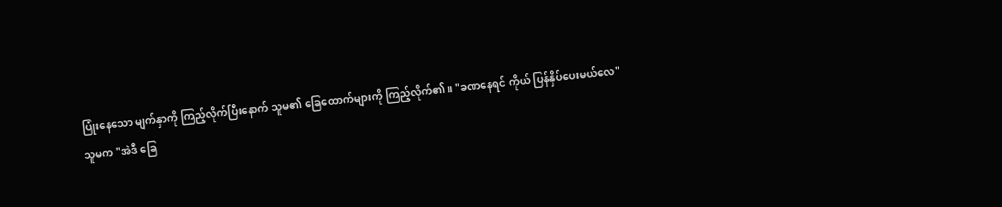ပြုံးနေသော မျက်နှာကို ကြည့်လိုက်ပြီးနောက် သူမ၏ ခြေထောက်များကို ကြည့်လိုက်၏။ "ခဏနေရင် ကိုယ် ပြန်နှိပ်ပေးမယ်လေ"
သူမက "အဲဒီ ခြေ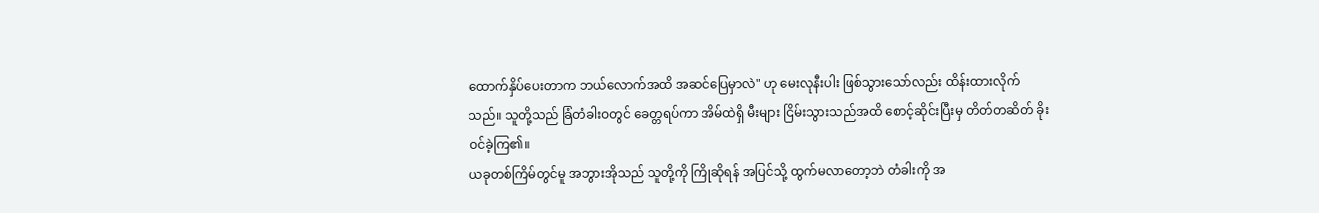ထောက်နှိပ်ပေးတာက ဘယ်လောက်အထိ အဆင်ပြေမှာလဲ" ဟု မေးလုနီးပါး ဖြစ်သွားသော်လည်း ထိန်းထားလိုက်သည်။ သူတို့သည် ခြံတံခါးဝတွင် ခေတ္တရပ်ကာ အိမ်ထဲရှိ မီးများ ငြိမ်းသွားသည်အထိ စောင့်ဆိုင်းပြီးမှ တိတ်တဆိတ် ခိုးဝင်ခဲ့ကြ၏။
ယခုတစ်ကြိမ်တွင်မူ အဘွားအိုသည် သူတို့ကို ကြိုဆိုရန် အပြင်သို့ ထွက်မလာတော့ဘဲ တံခါးကို အ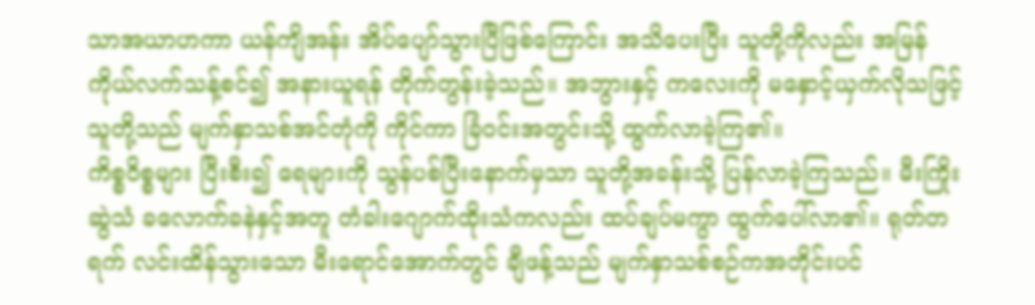သာအယာဟကာ ယန်ကျိအန်း အိပ်ပျော်သွားပြီဖြစ်ကြောင်း အသိပေးပြီး သူတို့ကိုလည်း အမြန်ကိုယ်လက်သန့်စင်၍ အနားယူရန် တိုက်တွန်းခဲ့သည်။ အဘွားနှင့် ကလေးကို မနှောင့်ယှက်လိုသဖြင့် သူတို့သည် မျက်နှာသစ်အင်တုံကို ကိုင်ကာ ခြံဝင်းအတွင်းသို့ ထွက်လာခဲ့ကြ၏။
ကိစ္စဝိစ္စများ ပြီးစီး၍ ရေများကို သွန်ပစ်ပြီးနောက်မှသာ သူတို့အခန်းသို့ ပြန်လာခဲ့ကြသည်။ မီးကြိုးဆွဲသံ ခလောက်ခနဲနှင့်အတူ တံခါးဂျောက်ထိုးသံကလည်း ထပ်ချပ်မကွာ ထွက်ပေါ်လာ၏။ ရုတ်တရက် လင်းထိန်သွားသော မီးရောင်အောက်တွင် ချီဖန့်သည် မျက်နှာသစ်စဉ်ကအတိုင်းပင်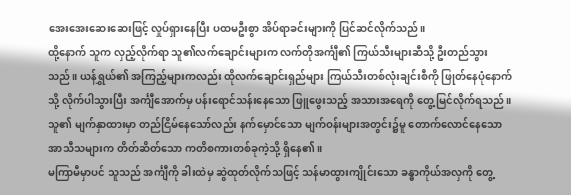အေးအေးဆေးဆေးဖြင့် လှုပ်ရှားနေပြီး ပထမဦးစွာ အိပ်ရာခင်းများကို ပြင်ဆင်လိုက်သည်။
ထို့နောက် သူက လှည့်လိုက်ရာ သူ၏လက်ချောင်းများက လက်တိုအင်္ကျီ၏ ကြယ်သီးများဆီသို့ ဦးတည်သွားသည်။ ယန်ရွှယ်၏ အကြည့်များကလည်း ထိုလက်ချောင်းရှည်များ ကြယ်သီးတစ်လုံးချင်းစီကို ဖြုတ်နေပုံနောက်သို့ လိုက်ပါသွားပြီး အင်္ကျီအောက်မှ ပန်းရောင်သန်းနေသော ဖြူဖွေးသည့် အသားအရေကို တွေ့မြင်လိုက်ရသည်။ သူ၏ မျက်နှာထားမှာ တည်ငြိမ်နေသော်လည်း နက်မှောင်သော မျက်ဝန်းများအတွင်း၌မူ တောက်လောင်နေသော အာသီသများက တိတ်ဆိတ်သော ကတိစကားတစ်ခုကဲ့သို့ ရှိနေ၏။
မကြာမီမှာပင် သူသည် အင်္ကျီကို ခါးထဲမှ ဆွဲထုတ်လိုက်သဖြင့် သန်မာထွားကျိုင်းသော ခန္ဓာကိုယ်အလှကို တွေ့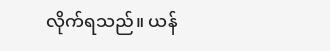လိုက်ရသည်။ ယန်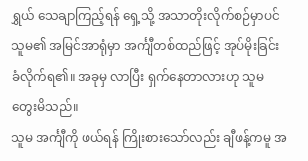ရွှယ် သေချာကြည့်ရန် ရှေ့သို့ အသာတိုးလိုက်စဉ်မှာပင် သူမ၏ အမြင်အာရုံမှာ အင်္ကျီတစ်ထည်ဖြင့် အုပ်မိုးခြင်း ခံလိုက်ရ၏။ အခုမှ လာပြီး ရှက်နေတာလားဟု သူမ တွေးမိသည်။
သူမ အင်္ကျီကို ဖယ်ရန် ကြိုးစားသော်လည်း ချီဖန့်ကမူ အ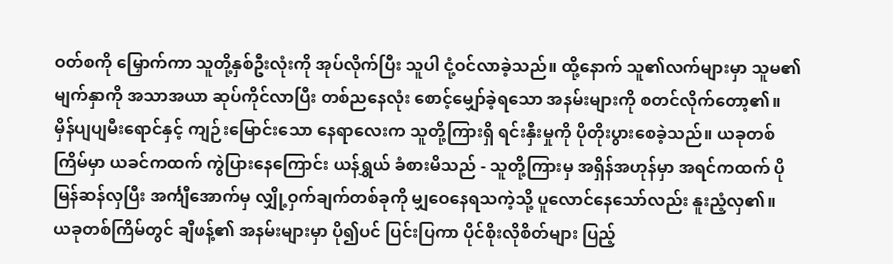ဝတ်စကို မြှောက်ကာ သူတို့နှစ်ဦးလုံးကို အုပ်လိုက်ပြီး သူပါ ငုံ့ဝင်လာခဲ့သည်။ ထို့နောက် သူ၏လက်များမှာ သူမ၏ မျက်နှာကို အသာအယာ ဆုပ်ကိုင်လာပြီး တစ်ညနေလုံး စောင့်မျှော်ခဲ့ရသော အနမ်းများကို စတင်လိုက်တော့၏။
မှိန်ပျပျမီးရောင်နှင့် ကျဉ်းမြောင်းသော နေရာလေးက သူတို့ကြားရှိ ရင်းနှီးမှုကို ပိုတိုးပွားစေခဲ့သည်။ ယခုတစ်ကြိမ်မှာ ယခင်ကထက် ကွဲပြားနေကြောင်း ယန်ရွှယ် ခံစားမိသည် - သူတို့ကြားမှ အရှိန်အဟုန်မှာ အရင်ကထက် ပိုမြန်ဆန်လှပြီး အင်္ကျီအောက်မှ လျှို့ဝှက်ချက်တစ်ခုကို မျှဝေနေရသကဲ့သို့ ပူလောင်နေသော်လည်း နူးညံ့လှ၏။
ယခုတစ်ကြိမ်တွင် ချီဖန့်၏ အနမ်းများမှာ ပို၍ပင် ပြင်းပြကာ ပိုင်စိုးလိုစိတ်များ ပြည့်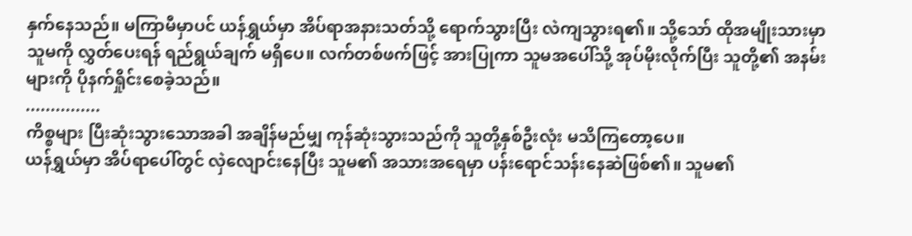နှက်နေသည်။ မကြာမီမှာပင် ယန်ရွှယ်မှာ အိပ်ရာအနားသတ်သို့ ရောက်သွားပြီး လဲကျသွားရ၏။ သို့သော် ထိုအမျိုးသားမှာ သူမကို လွှတ်ပေးရန် ရည်ရွယ်ချက် မရှိပေ။ လက်တစ်ဖက်ဖြင့် အားပြုကာ သူမအပေါ်သို့ အုပ်မိုးလိုက်ပြီး သူတို့၏ အနမ်းများကို ပိုနက်ရှိုင်းစေခဲ့သည်။
...............
ကိစ္စများ ပြီးဆုံးသွားသောအခါ အချိန်မည်မျှ ကုန်ဆုံးသွားသည်ကို သူတို့နှစ်ဦးလုံး မသိကြတော့ပေ။
ယန်ရွှယ်မှာ အိပ်ရာပေါ်တွင် လှဲလျောင်းနေပြီး သူမ၏ အသားအရေမှာ ပန်းရောင်သန်းနေဆဲဖြစ်၏။ သူမ၏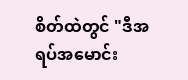စိတ်ထဲတွင် "ဒီအရပ်အမောင်း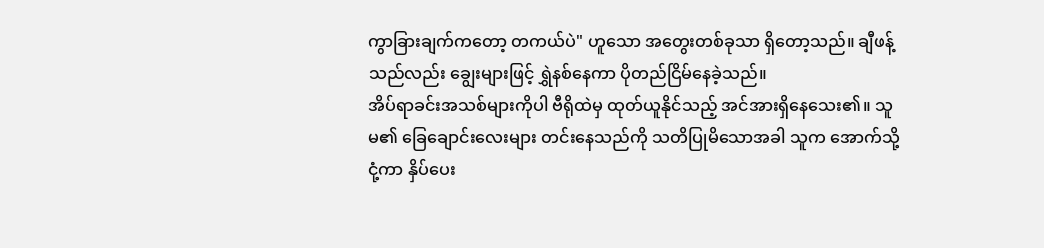ကွာခြားချက်ကတော့ တကယ်ပဲ" ဟူသော အတွေးတစ်ခုသာ ရှိတော့သည်။ ချီဖန့်သည်လည်း ချွေးများဖြင့် ရွှဲနစ်နေကာ ပိုတည်ငြိမ်နေခဲ့သည်။
အိပ်ရာခင်းအသစ်များကိုပါ ဗီရိုထဲမှ ထုတ်ယူနိုင်သည့် အင်အားရှိနေသေး၏။ သူမ၏ ခြေချောင်းလေးများ တင်းနေသည်ကို သတိပြုမိသောအခါ သူက အောက်သို့ ငုံ့ကာ နှိပ်ပေး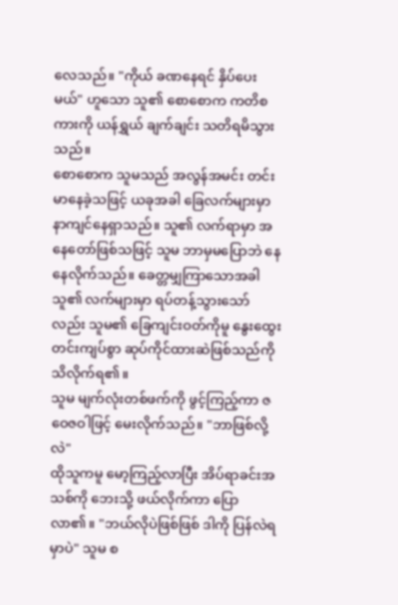လေသည်။ "ကိုယ် ခဏနေရင် နှိပ်ပေးမယ်" ဟူသော သူ၏ စောစောက ကတိစကားကို ယန်ရွှယ် ချက်ချင်း သတိရမိသွားသည်။
စောစောက သူမသည် အလွန်အမင်း တင်းမာနေခဲ့သဖြင့် ယခုအခါ ခြေလက်များမှာ နာကျင်နေရှာသည်။ သူ၏ လက်ရာမှာ အနေတော်ဖြစ်သဖြင့် သူမ ဘာမှမပြောဘဲ နေနေလိုက်သည်။ ခေတ္တမျှကြာသောအခါ သူ၏ လက်များမှာ ရပ်တန့်သွားသော်လည်း သူမ၏ ခြေကျင်းဝတ်ကိုမူ နွေးထွေးတင်းကျပ်စွာ ဆုပ်ကိုင်ထားဆဲဖြစ်သည်ကို သိလိုက်ရ၏။
သူမ မျက်လုံးတစ်ဖက်ကို ဖွင့်ကြည့်ကာ ဇဝေဇဝါဖြင့် မေးလိုက်သည်။ "ဘာဖြစ်လို့လဲ"
ထိုသူကမူ မော့ကြည့်လာပြီး အိပ်ရာခင်းအသစ်ကို ဘေးသို့ ဖယ်လိုက်ကာ ပြောလာ၏။ "ဘယ်လိုပဲဖြစ်ဖြစ် ဒါကို ပြန်လဲရမှာပဲ" သူမ စ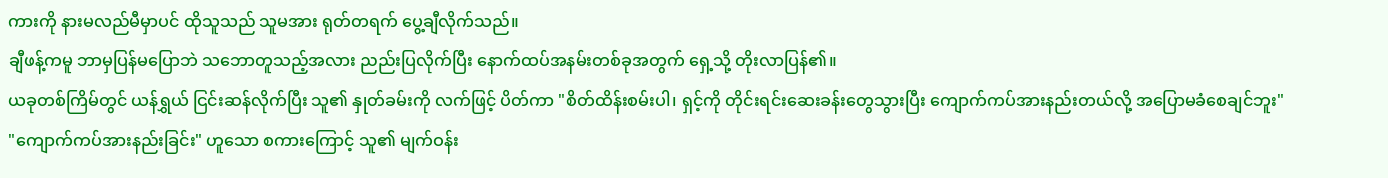ကားကို နားမလည်မီမှာပင် ထိုသူသည် သူမအား ရုတ်တရက် ပွေ့ချီလိုက်သည်။
ချီဖန့်ကမူ ဘာမှပြန်မပြောဘဲ သဘောတူသည့်အလား ညည်းပြလိုက်ပြီး နောက်ထပ်အနမ်းတစ်ခုအတွက် ရှေ့သို့ တိုးလာပြန်၏။
ယခုတစ်ကြိမ်တွင် ယန်ရွှယ် ငြင်းဆန်လိုက်ပြီး သူ၏ နှုတ်ခမ်းကို လက်ဖြင့် ပိတ်ကာ "စိတ်ထိန်းစမ်းပါ၊ ရှင့်ကို တိုင်းရင်းဆေးခန်းတွေသွားပြီး ကျောက်ကပ်အားနည်းတယ်လို့ အပြောမခံစေချင်ဘူး"
"ကျောက်ကပ်အားနည်းခြင်း" ဟူသော စကားကြောင့် သူ၏ မျက်ဝန်း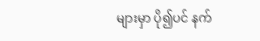များမှာ ပို၍ပင် နက်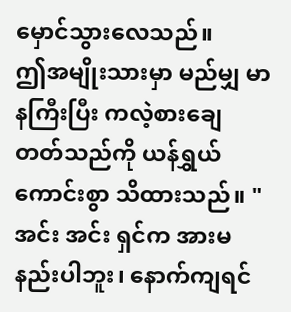မှောင်သွားလေသည်။
ဤအမျိုးသားမှာ မည်မျှ မာနကြီးပြီး ကလဲ့စားချေတတ်သည်ကို ယန်ရွှယ် ကောင်းစွာ သိထားသည်။ "အင်း အင်း ရှင်က အားမနည်းပါဘူး၊ နောက်ကျရင်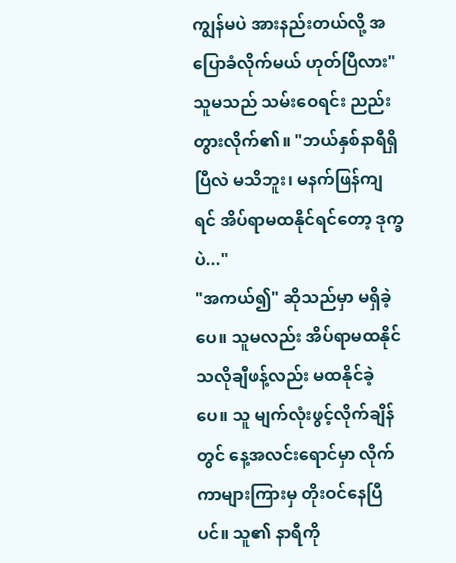ကျွန်မပဲ အားနည်းတယ်လို့ အပြောခံလိုက်မယ် ဟုတ်ပြီလား"
သူမသည် သမ်းဝေရင်း ညည်းတွားလိုက်၏။ "ဘယ်နှစ်နာရီရှိပြီလဲ မသိဘူး၊ မနက်ဖြန်ကျရင် အိပ်ရာမထနိုင်ရင်တော့ ဒုက္ခပဲ..."
"အကယ်၍" ဆိုသည်မှာ မရှိခဲ့ပေ။ သူမလည်း အိပ်ရာမထနိုင်သလိုချီဖန့်လည်း မထနိုင်ခဲ့ပေ။ သူ မျက်လုံးဖွင့်လိုက်ချိန်တွင် နေ့အလင်းရောင်မှာ လိုက်ကာများကြားမှ တိုးဝင်နေပြီပင်။ သူ၏ နာရီကို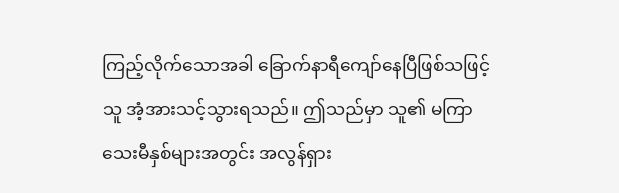ကြည့်လိုက်သောအခါ ခြောက်နာရီကျော်နေပြီဖြစ်သဖြင့် သူ အံ့အားသင့်သွားရသည်။ ဤသည်မှာ သူ၏ မကြာသေးမီနှစ်များအတွင်း အလွန်ရှား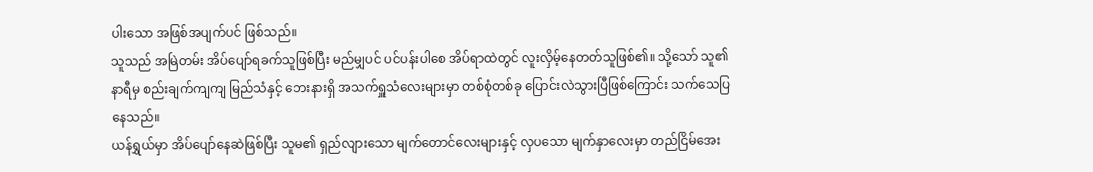ပါးသော အဖြစ်အပျက်ပင် ဖြစ်သည်။
သူသည် အမြဲတမ်း အိပ်ပျော်ရခက်သူဖြစ်ပြီး မည်မျှပင် ပင်ပန်းပါစေ အိပ်ရာထဲတွင် လူးလှိမ့်နေတတ်သူဖြစ်၏။ သို့သော် သူ၏ နာရီမှ စည်းချက်ကျကျ မြည်သံနှင့် ဘေးနားရှိ အသက်ရှူသံလေးများမှာ တစ်စုံတစ်ခု ပြောင်းလဲသွားပြီဖြစ်ကြောင်း သက်သေပြနေသည်။
ယန်ရွှယ်မှာ အိပ်ပျော်နေဆဲဖြစ်ပြီး သူမ၏ ရှည်လျားသော မျက်တောင်လေးများနှင့် လှပသော မျက်နှာလေးမှာ တည်ငြိမ်အေး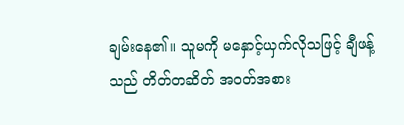ချမ်းနေ၏။ သူမကို မနှောင့်ယှက်လိုသဖြင့် ချီဖန့်သည် တိတ်တဆိတ် အဝတ်အစား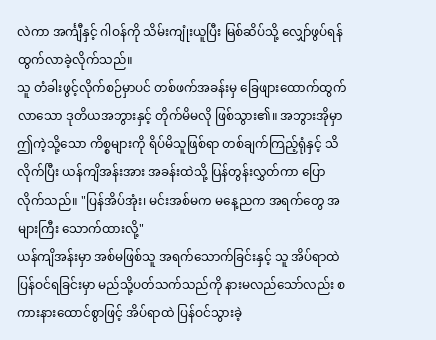လဲကာ အင်္ကျီနှင့် ဂါဝန်ကို သိမ်းကျုံးယူပြီး မြစ်ဆိပ်သို့ လျှော်ဖွပ်ရန် ထွက်လာခဲ့လိုက်သည်။
သူ တံခါးဖွင့်လိုက်စဉ်မှာပင် တစ်ဖက်အခန်းမှ ခြေဖျားထောက်ထွက်လာသော ဒုတိယအဘွားနှင့် တိုက်မိမလို ဖြစ်သွား၏။ အဘွားအိုမှာ ဤကဲ့သို့သော ကိစ္စများကို ရိပ်မိသူဖြစ်ရာ တစ်ချက်ကြည့်ရုံနှင့် သိလိုက်ပြီး ယန်ကျိအန်းအား အခန်းထဲသို့ ပြန်တွန်းလွှတ်ကာ ပြောလိုက်သည်။ "ပြန်အိပ်အုံး၊ မင်းအစ်မက မနေ့ညက အရက်တွေ အများကြီး သောက်ထားလို့"
ယန်ကျိအန်းမှာ အစ်မဖြစ်သူ အရက်သောက်ခြင်းနှင့် သူ အိပ်ရာထဲ ပြန်ဝင်ရခြင်းမှာ မည်သို့ပတ်သက်သည်ကို နားမလည်သော်လည်း စကားနားထောင်စွာဖြင့် အိပ်ရာထဲ ပြန်ဝင်သွားခဲ့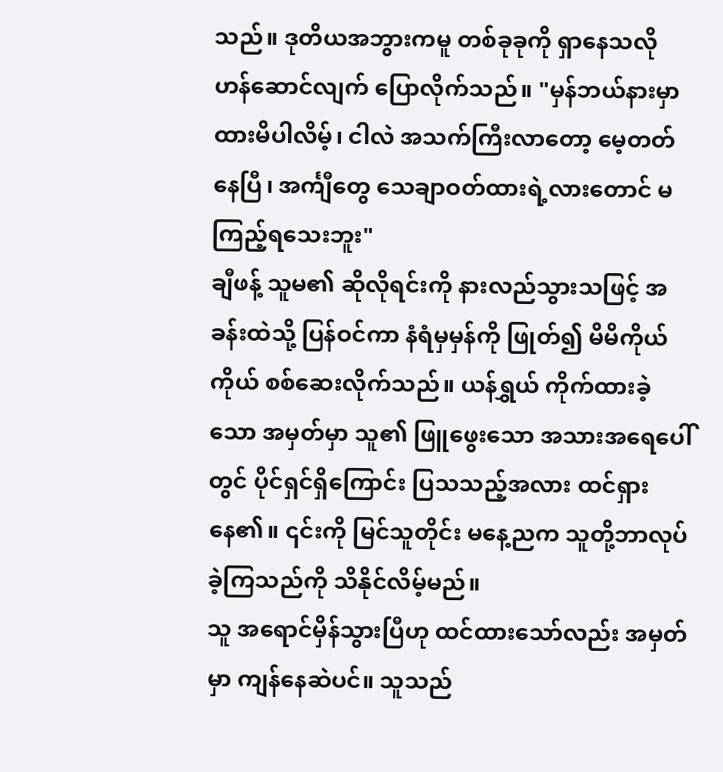သည်။ ဒုတိယအဘွားကမူ တစ်ခုခုကို ရှာနေသလို ဟန်ဆောင်လျက် ပြောလိုက်သည်။ "မှန်ဘယ်နားမှာ ထားမိပါလိမ့်၊ ငါလဲ အသက်ကြီးလာတော့ မေ့တတ်နေပြီ၊ အင်္ကျီတွေ သေချာဝတ်ထားရဲ့လားတောင် မကြည့်ရသေးဘူး"
ချီဖန့် သူမ၏ ဆိုလိုရင်းကို နားလည်သွားသဖြင့် အခန်းထဲသို့ ပြန်ဝင်ကာ နံရံမှမှန်ကို ဖြုတ်၍ မိမိကိုယ်ကိုယ် စစ်ဆေးလိုက်သည်။ ယန်ရွှယ် ကိုက်ထားခဲ့သော အမှတ်မှာ သူ၏ ဖြူဖွေးသော အသားအရေပေါ်တွင် ပိုင်ရှင်ရှိကြောင်း ပြသသည့်အလား ထင်ရှားနေ၏။ ၎င်းကို မြင်သူတိုင်း မနေ့ညက သူတို့ဘာလုပ်ခဲ့ကြသည်ကို သိနိုင်လိမ့်မည်။
သူ အရောင်မှိန်သွားပြီဟု ထင်ထားသော်လည်း အမှတ်မှာ ကျန်နေဆဲပင်။ သူသည်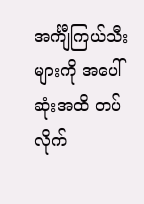အင်္ကျီကြယ်သီးများကို အပေါ်ဆုံးအထိ တပ်လိုက်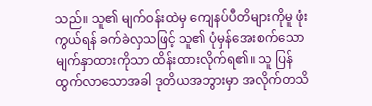သည်။ သူ၏ မျက်ဝန်းထဲမှ ကျေနပ်ပီတိများကိုမူ ဖုံးကွယ်ရန် ခက်ခဲလှသဖြင့် သူ၏ ပုံမှန်အေးစက်သော မျက်နှာထားကိုသာ ထိန်းထားလိုက်ရ၏။ သူ ပြန်ထွက်လာသောအခါ ဒုတိယအဘွားမှာ အလိုက်တသိ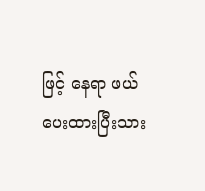ဖြင့် နေရာ ဖယ်ပေးထားပြီးသား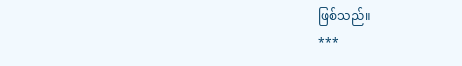ဖြစ်သည်။
***